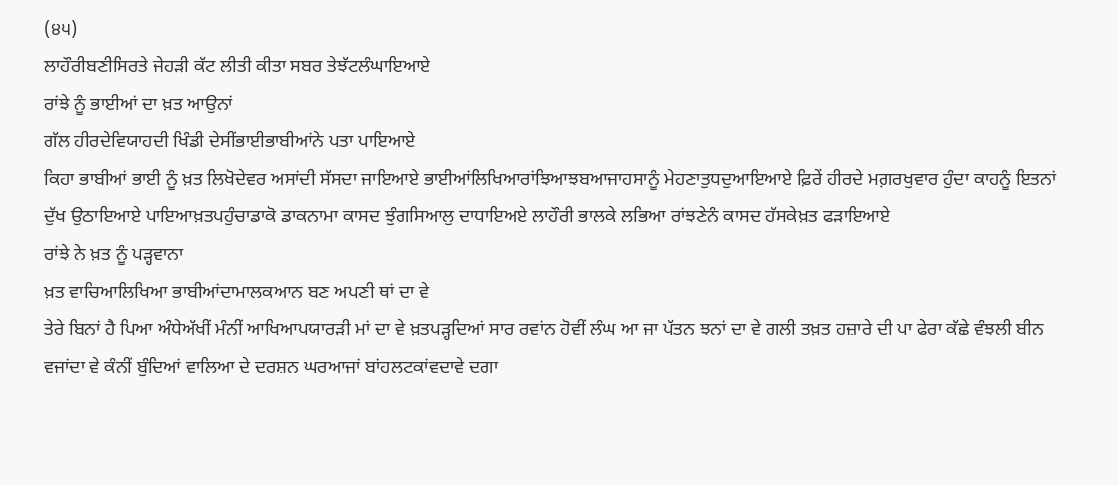(੪੫)
ਲਾਹੌਰੀਬਣੀਸਿਰਤੇ ਜੇਹੜੀ ਕੱਟ ਲੀਤੀ ਕੀਤਾ ਸਬਰ ਤੇਝੱਟਲੰਘਾਇਆਏ
ਰਾਂਝੇ ਨੂੰ ਭਾਈਆਂ ਦਾ ਖ਼ਤ ਆਉਨਾਂ
ਗੱਲ ਹੀਰਦੇਵਿਯਾਹਦੀ ਖਿੰਡੀ ਦੇਸੀਂਭਾਈਭਾਬੀਆਂਨੇ ਪਤਾ ਪਾਇਆਏ
ਕਿਹਾ ਭਾਬੀਆਂ ਭਾਈ ਨੂੰ ਖ਼ਤ ਲਿਖੋਦੇਵਰ ਅਸਾਂਦੀ ਸੱਸਦਾ ਜਾਇਆਏ ਭਾਈਆਂਲਿਖਿਆਰਾਂਝਿਆਝਬਆਜਾਹਸਾਨੂੰ ਮੇਹਣਾਤੁਧਦੁਆਇਆਏ ਫ਼ਿਰੇਂ ਹੀਰਦੇ ਮਗ਼ਰਖੁਵਾਰ ਹੁੰਦਾ ਕਾਹਨੂੰ ਇਤਨਾਂ ਦੁੱਖ ਉਠਾਇਆਏ ਪਾਇਆਖ਼ਤਪਹੁੰਚਾਡਾਕੋ ਡਾਕਨਾਮਾ ਕਾਸਦ ਝੁੰਗਸਿਆਲੁ ਦਾਧਾਇਅਏ ਲਾਹੌਰੀ ਭਾਲਕੇ ਲਭਿਆ ਰਾਂਝਣੇਨੰ ਕਾਸਦ ਹੱਸਕੇਖ਼ਤ ਫੜਾਇਆਏ
ਰਾਂਝੇ ਨੇ ਖ਼ਤ ਨੂੰ ਪੜ੍ਹਵਾਨਾ
ਖ਼ਤ ਵਾਚਿਆਲਿਖਿਆ ਭਾਬੀਆਂਦਾਮਾਲਕਆਨ ਬਣ ਅਪਣੀ ਥਾਂ ਦਾ ਵੇ
ਤੇਰੇ ਬਿਨਾਂ ਹੈ ਪਿਆ ਅੰਧੇਅੱਖੀਂ ਮੰਨੀਂ ਆਖਿਆਪਯਾਰੜੀ ਮਾਂ ਦਾ ਵੇ ਖ਼ਤਪੜ੍ਹਦਿਆਂ ਸਾਰ ਰਵਾਂਨ ਹੋਵੀਂ ਲੰਘ ਆ ਜਾ ਪੱਤਨ ਝਨਾਂ ਦਾ ਵੇ ਗਲੀ ਤਖ਼ਤ ਹਜ਼ਾਰੇ ਦੀ ਪਾ ਫੇਰਾ ਕੱਛੇ ਵੰਝਲੀ ਬੀਨ ਵਜਾਂਦਾ ਵੇ ਕੰਨੀਂ ਬੁੰਦਿਆਂ ਵਾਲਿਆ ਦੇ ਦਰਸ਼ਨ ਘਰਆਜਾਂ ਬਾਂਹਲਟਕਾਂਵਦਾਵੇ ਦਗਾ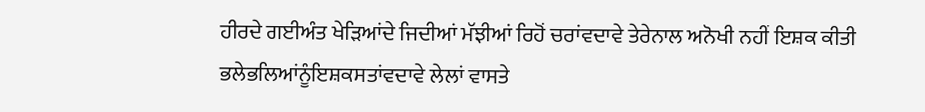ਹੀਰਦੇ ਗਈਅੰਤ ਖੇੜਿਆਂਦੇ ਜਿਦੀਆਂ ਮੱਝੀਆਂ ਰਿਹੋਂ ਚਰਾਂਵਦਾਵੇ ਤੇਰੇਨਾਲ ਅਨੋਖੀ ਨਹੀਂ ਇਸ਼ਕ ਕੀਤੀ ਭਲੇਭਲਿਆਂਨੂੰਇਸ਼ਕਸਤਾਂਵਦਾਵੇ ਲੇਲਾਂ ਵਾਸਤੇ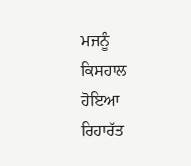ਮਜਨੂੰ ਕਿਸਹਾਲ ਹੋਇਆ ਰਿਹਾਰੱਤ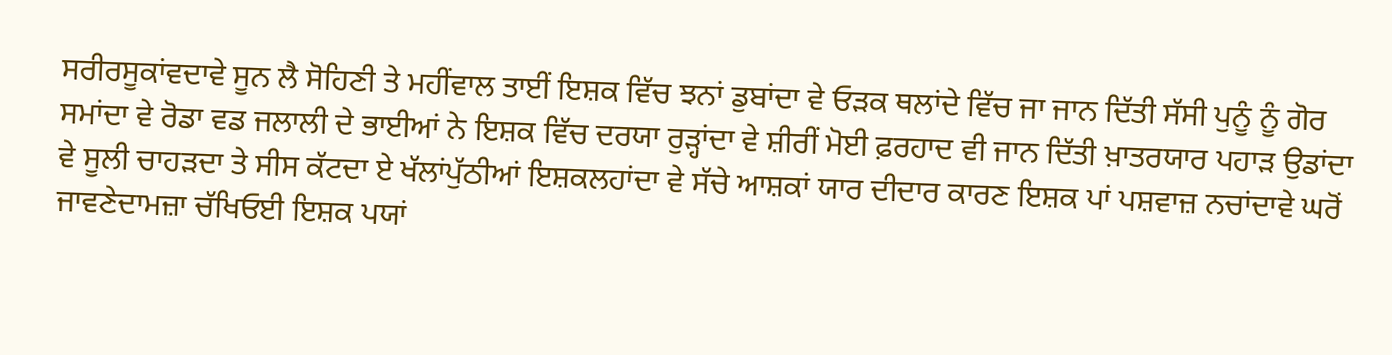ਸਰੀਰਸੂਕਾਂਵਦਾਵੇ ਸੂਨ ਲੈ ਸੋਹਿਣੀ ਤੇ ਮਹੀਂਵਾਲ ਤਾਈਂ ਇਸ਼ਕ ਵਿੱਚ ਝਨਾਂ ਡੁਬਾਂਦਾ ਵੇ ਓੜਕ ਥਲਾਂਦੇ ਵਿੱਚ ਜਾ ਜਾਨ ਦਿੱਤੀ ਸੱਸੀ ਪੁਨੂੰ ਨੂੰ ਗੋਰ ਸਮਾਂਦਾ ਵੇ ਰੋਡਾ ਵਡ ਜਲਾਲੀ ਦੇ ਭਾਈਆਂ ਨੇ ਇਸ਼ਕ ਵਿੱਚ ਦਰਯਾ ਰੁੜ੍ਹਾਂਦਾ ਵੇ ਸ਼ੀਰੀਂ ਮੋਈ ਫ਼ਰਹਾਦ ਵੀ ਜਾਨ ਦਿੱਤੀ ਖ਼ਾਤਰਯਾਰ ਪਹਾੜ ਉਡਾਂਦਾ ਵੇ ਸੂਲੀ ਚਾਹੜਦਾ ਤੇ ਸੀਸ ਕੱਟਦਾ ਏ ਖੱਲਾਂਪੁੱਠੀਆਂ ਇਸ਼ਕਲਹਾਂਦਾ ਵੇ ਸੱਚੇ ਆਸ਼ਕਾਂ ਯਾਰ ਦੀਦਾਰ ਕਾਰਣ ਇਸ਼ਕ ਪਾਂ ਪਸ਼ਵਾਜ਼ ਨਚਾਂਦਾਵੇ ਘਰੋਂ ਜਾਵਣੇਦਾਮਜ਼ਾ ਚੱਖਿਓਈ ਇਸ਼ਕ ਪਯਾਂ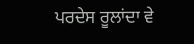ਪਰਦੇਸ ਰੂਲਾਂਦਾ ਵੇ